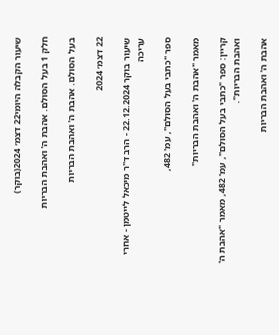שיעור הקבלה היומי22 דצמ׳ 2024(בוקר)

חלק 1 בעל הסולם. אהבת ה' ואהבת הבריות

בעל הסולם. אהבת ה' ואהבת הבריות

22 דצמ׳ 2024

שיעור בוקר 22.12.2024 - הרב ד"ר מיכאל לייטמן - אחרי עריכה

ספר "כתבי בעל הסולם", עמ' 482,

מאמר "אהבת ה' ואהבת הבריות"

קריין: ספר "כתבי בעל הסולם", עמ' 482, מאמר "אהבת ה' ואהבת הבריות".

אהבת ה' ואהבת הבריות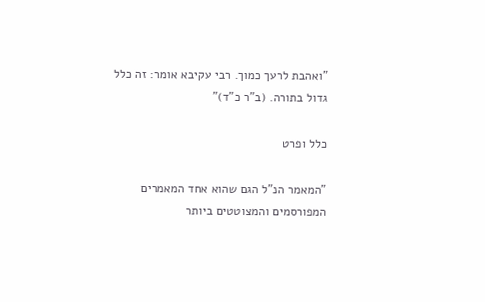"ואהבת לרעך כמוך. רבי עקיבא אומר: זה כלל גדול בתורה. (ב"ר כ"ד)"

כלל ופרט

"המאמר הנ"ל הגם שהוא אחד המאמרים המפורסמים והמצוטטים ביותר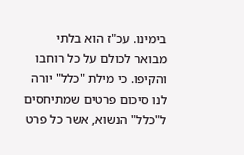בימינו. עכ"ז הוא בלתי מבואר לכולם על כל רוחבו והקיפו. כי מילת "כלל" יורה לנו סיכום פרטים שמתיחסים ל"כלל" הנשוא, אשר כל פרט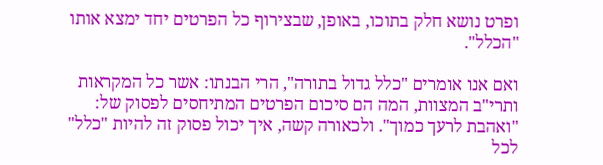ופרט נושא חלק בתוכו, באופן, שבצירוף כל הפרטים יחד ימצא אותו "הכלל".

ואם אנו אומרים "כלל גדול בתורה", הרי הבנתו: אשר כל המקראות ותרי"ב המצוות, המה הם סיכום הפרטים המתיחסים לפסוק של: "ואהבת לרעך כמוך". ולכאורה קשה, איך יכול פסוק זה להיות "כלל" לכל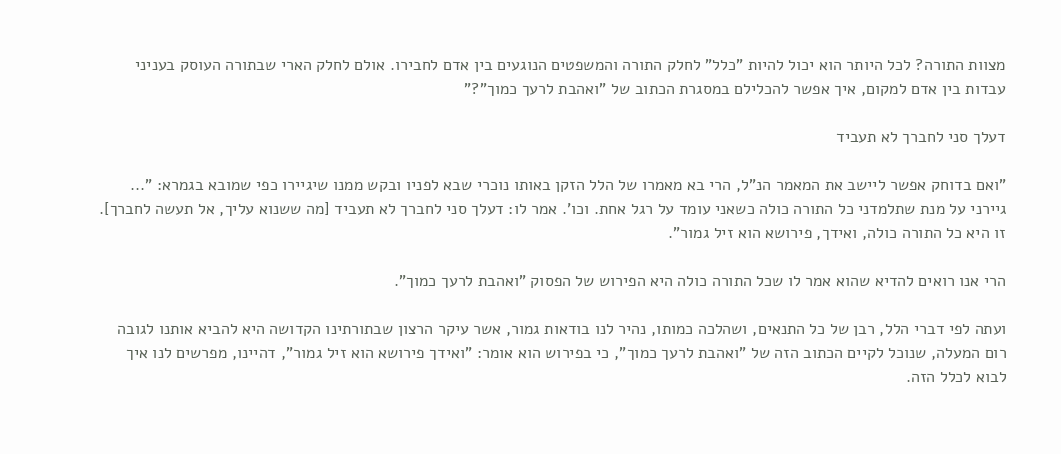מצוות התורה? לכל היותר הוא יכול להיות "כלל" לחלק התורה והמשפטים הנוגעים בין אדם לחבירו. אולם לחלק הארי שבתורה העוסק בעניני עבדות בין אדם למקום, איך אפשר להכלילם במסגרת הכתוב של "ואהבת לרעך כמוך"?"

דעלך סני לחברך לא תעביד

"ואם בדוחק אפשר ליישב את המאמר הנ"ל, הרי בא מאמרו של הלל הזקן באותו נוכרי שבא לפניו ובקש ממנו שיגיירו כפי שמובא בגמרא: "... גיירני על מנת שתלמדני כל התורה כולה כשאני עומד על רגל אחת. וכו'. אמר לו: דעלך סני לחברך לא תעביד [מה ששנוא עליך, אל תעשה לחברך]. זו היא כל התורה כולה, ואידך, פירושא הוא זיל גמור".

הרי אנו רואים להדיא שהוא אמר לו שכל התורה כולה היא הפירוש של הפסוק "ואהבת לרעך כמוך".

ועתה לפי דברי הלל, רבן של כל התנאים, ושהלכה כמותו, נהיר לנו בודאות גמור, אשר עיקר הרצון שבתורתינו הקדושה היא להביא אותנו לגובה רום המעלה, שנוכל לקיים הכתוב הזה של "ואהבת לרעך כמוך", כי בפירוש הוא אומר: "ואידך פירושא הוא זיל גמור", דהיינו, מפרשים לנו איך לבוא לכלל הזה.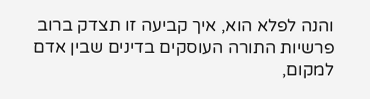והנה לפלא הוא, איך קביעה זו תצדק ברוב פרשיות התורה העוסקים בדינים שבין אדם למקום,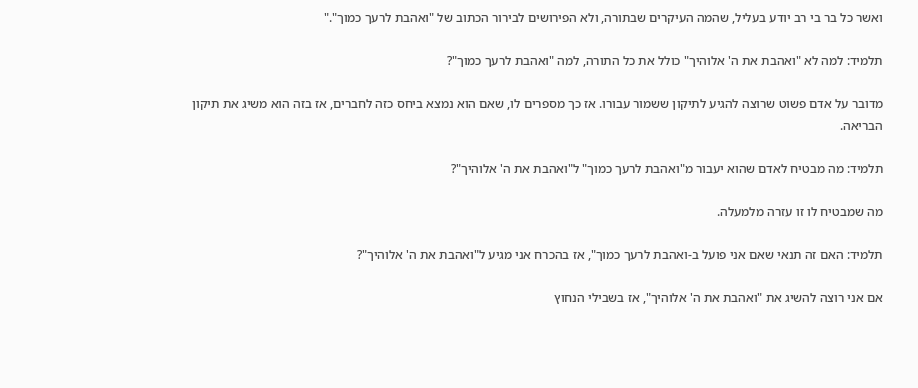ואשר כל בר בי רב יודע בעליל, שהמה העיקרים שבתורה, ולא הפירושים לבירור הכתוב של "ואהבת לרעך כמוך"."

תלמיד: למה לא "ואהבת את ה' אלוהיך" כולל את כל התורה, למה "ואהבת לרעך כמוך"?

מדובר על אדם פשוט שרוצה להגיע לתיקון ששמור עבורו. אז כך מספרים לו, שאם הוא נמצא ביחס כזה לחברים, אז בזה הוא משיג את תיקון הבריאה.

תלמיד: מה מבטיח לאדם שהוא יעבור מ"ואהבת לרעך כמוך" ל"ואהבת את ה' אלוהיך"?

מה שמבטיח לו זו עזרה מלמעלה.

תלמיד: האם זה תנאי שאם אני פועל ב-ואהבת לרעך כמוך", אז בהכרח אני מגיע ל"ואהבת את ה' אלוהיך"?

אם אני רוצה להשיג את "ואהבת את ה' אלוהיך", אז בשבילי הנחוץ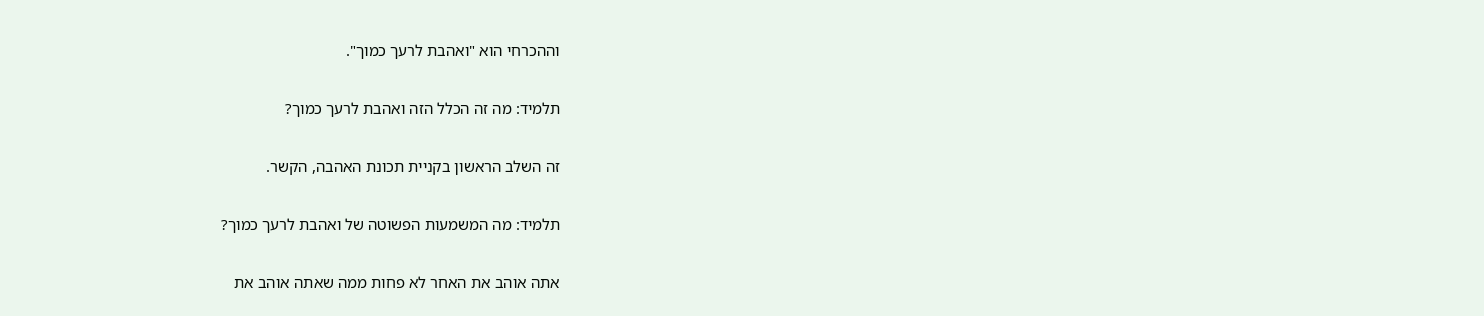וההכרחי הוא "ואהבת לרעך כמוך".

תלמיד: מה זה הכלל הזה ואהבת לרעך כמוך?

זה השלב הראשון בקניית תכונת האהבה, הקשר.

תלמיד: מה המשמעות הפשוטה של ואהבת לרעך כמוך?

אתה אוהב את האחר לא פחות ממה שאתה אוהב את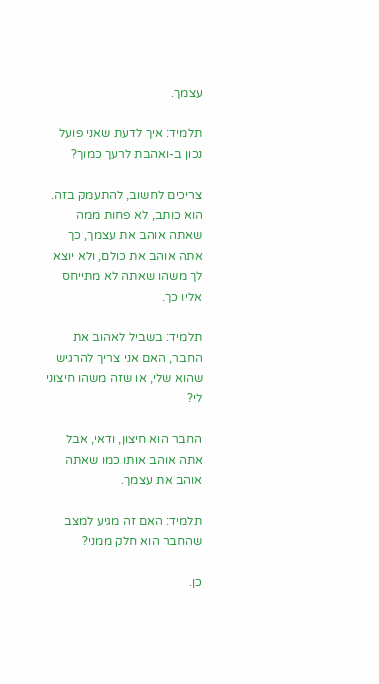עצמך.

תלמיד: איך לדעת שאני פועל נכון ב-ואהבת לרעך כמוך?

צריכים לחשוב, להתעמק בזה. הוא כותב, לא פחות ממה שאתה אוהב את עצמך, כך אתה אוהב את כולם, ולא יוצא לך משהו שאתה לא מתייחס אליו כך.

תלמיד: בשביל לאהוב את החבר, האם אני צריך להרגיש שהוא שלי, או שזה משהו חיצוני לי?

החבר הוא חיצון, ודאי, אבל אתה אוהב אותו כמו שאתה אוהב את עצמך.

תלמיד: האם זה מגיע למצב שהחבר הוא חלק ממני?

כן.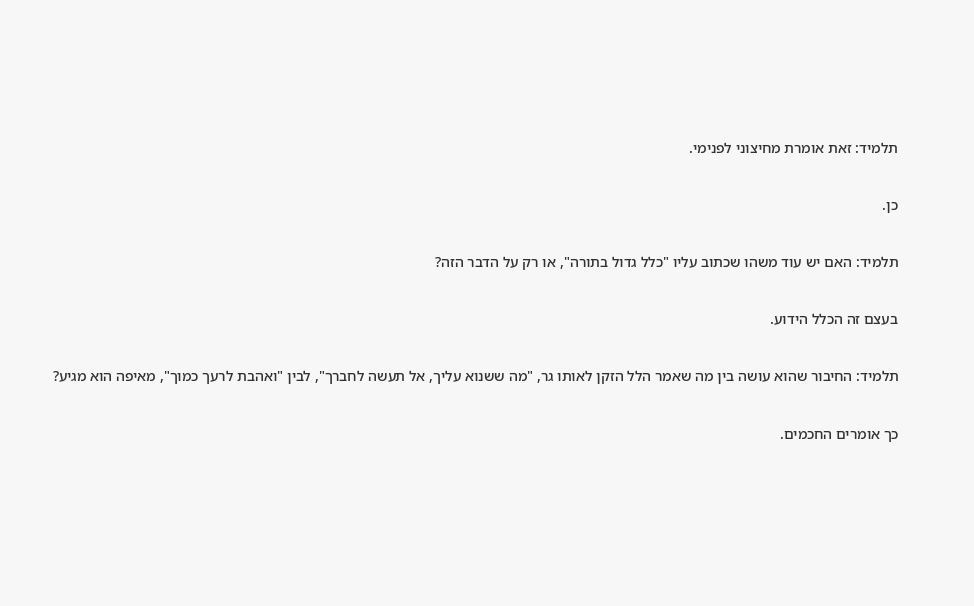תלמיד: זאת אומרת מחיצוני לפנימי.

כן.

תלמיד: האם יש עוד משהו שכתוב עליו "כלל גדול בתורה", או רק על הדבר הזה?

בעצם זה הכלל הידוע.

תלמיד: החיבור שהוא עושה בין מה שאמר הלל הזקן לאותו גר, "מה ששנוא עליך, אל תעשה לחברך", לבין "ואהבת לרעך כמוך", מאיפה הוא מגיע?

כך אומרים החכמים.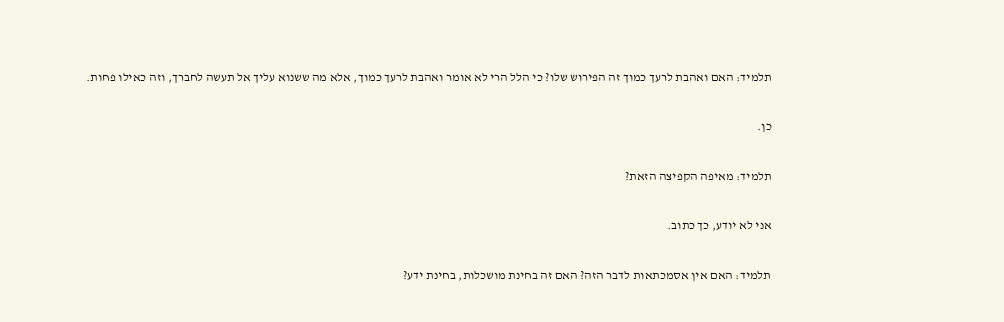תלמיד: האם ואהבת לרעך כמוך זה הפירוש שלו? כי הלל הרי לא אומר ואהבת לרעך כמוך, אלא מה ששנוא עליך אל תעשה לחברך, וזה כאילו פחות.

כן.

תלמיד: מאיפה הקפיצה הזאת?

אני לא יודע, כך כתוב.

תלמיד: האם אין אסמכתאות לדבר הזה? האם זה בחינת מושכלות, בחינת ידע?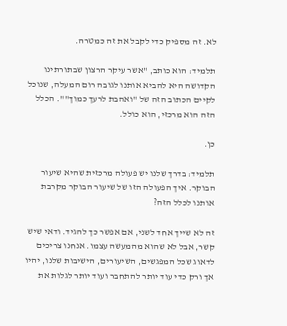לא. זה מספיק כדי לקבל את זה כמטרה.

תלמיד: הוא כותב, "אשר עיקר הרצון שבתורתינו הקדושה היא להביא אותנו לגובה רום המעלה, שנוכל לקיים הכתוב הזה של "ואהבת לרעך כמוך"". הכלל הזה הוא מרכזי, הוא כולל.

כן.

תלמיד: בדרך שלנו יש פעולה מרכזית שהיא שיעור הבוקר. איך הפעולה הזו של שיעור הבוקר מקרבת אותנו לכלל הזה?

זה לא שייך אחד לשני, אם אפשר כך להגיד. ודאי שיש קשר, אבל לא שהוא מהמעשה עצמו. אנחנו צריכים לדאוג שכל המפגשים, השיעורים, הישיבות שלנו, יהיו אך ורק כדי עוד יותר להתחבר ועוד יותר לגלות את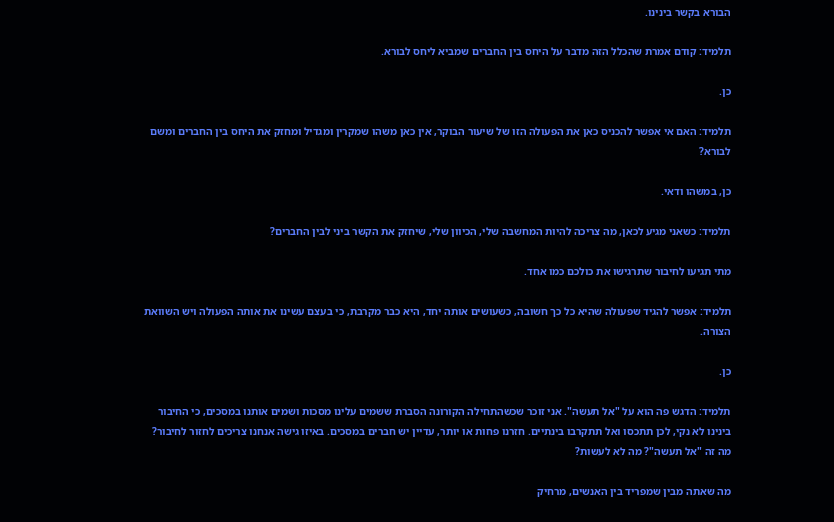הבורא בקשר בינינו.

תלמיד: קודם אמרת שהכלל הזה מדבר על היחס בין החברים שמביא ליחס לבורא.

כן.

תלמיד: האם אי אפשר להכניס כאן את הפעולה הזו של שיעור הבוקר, אין כאן משהו שמקרין ומגדיל ומחזק את היחס בין החברים ומשם לבורא?

כן, במשהו ודאי.

תלמיד: כשאני מגיע לכאן, מה צריכה להיות המחשבה שלי, הכיוון שלי, שיחזק את הקשר ביני לבין החברים?

מתי תגיעו לחיבור שתרגישו את כולכם כמו אחד.

תלמיד: אפשר להגיד שפעולה שהיא כל כך חשובה, כשעושים אותה יחד, היא כבר מקרבת, כי בעצם עשינו את אותה הפעולה ויש השוואת הצורה.

כן.

תלמיד: הדגש פה הוא על "אל תעשה". אני זוכר שכשהתחילה הקורונה הסברת ששמים עלינו מסכות ושמים אותנו במסכים, כי החיבור בינינו לא נקי, לכן תתכסו ואל תתקרבו בינתיים. חזרנו פחות או יותר, עדיין יש חברים במסכים. באיזו גישה אנחנו צריכים לחזור לחיבור? מה זה "אל תעשה"? מה לא לעשות?

מה שאתה מבין שמפריד בין האנשים, מרחיק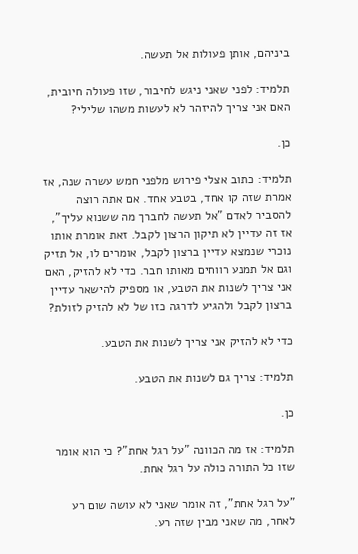ביניהם, אותן פעולות אל תעשה.

תלמיד: לפני שאני ניגש לחיבור, שזו פעולה חיובית, האם אני צריך להיזהר לא לעשות משהו שלילי?

כן.

תלמיד: כתוב אצלי פירוש מלפני חמש עשרה שנה, אז אמרת שזה קו אחד, בטבע אחד. אם אתה רוצה להסביר לאדם "אל תעשה לחברך מה ששנוא עליך", אז זה עדיין לא תיקון הרצון לקבל. זאת אומרת אותו נוכרי שנמצא עדיין ברצון לקבל, אומרים לו, אל תזיק וגם אל תמנע רווחים מאותו חבר. כדי לא להזיק, האם אני צריך לשנות את הטבע, או מספיק להישאר עדיין ברצון לקבל ולהגיע לדרגה כזו של לא להזיק לזולת?

כדי לא להזיק אני צריך לשנות את הטבע.

תלמיד: צריך גם לשנות את הטבע.

כן.

תלמיד: אז מה הכוונה "על רגל אחת"? כי הוא אומר שזו כל התורה כולה על רגל אחת.

"על רגל אחת", זה אומר שאני לא עושה שום רע לאחר, מה שאני מבין שזה רע.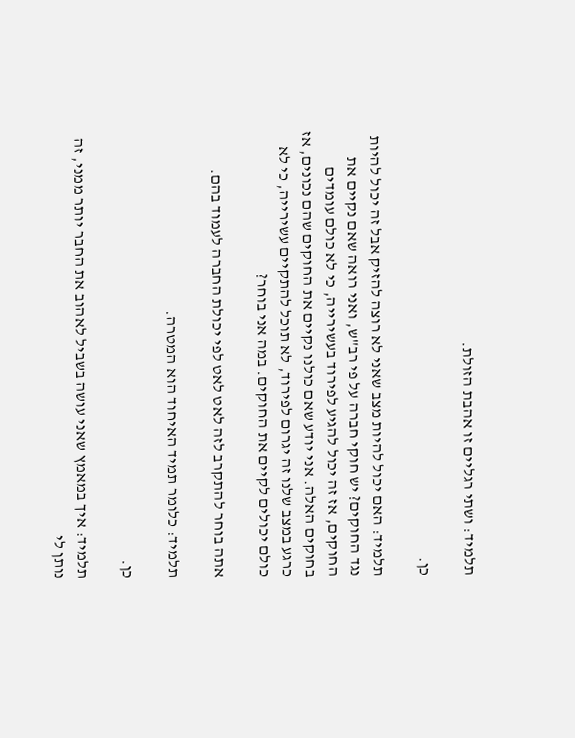תלמיד: ושתי רגליים זו אהבת הזולת.

כן.

תלמיד: האם יכול להיות מצב שאני לא רוצה להזיק אבל זה יכול להיות נגד החוקים? יש חוקי חברה על פי רב"ש, ואני רואה שאם נקיים את החוקים, אז זה יכול להגיע לפירוד בעשירייה, כי לא כולם עומדים בחוקים האלה. אני יודע שאם כולנו נקיים את החוקים שהם נכונים, אז כרגע במצב שלנו זה יגרום לפירוד, לא תוכל להתקיים עשירייה, כי לא כולם יכולים לקיים את החוקים. במה אני בוחר?

אתה בוחר להתקרב לזה לאט לאט לפי יכולת החברה לעמוד בהם.

תלמיד: כלומר תמיד האיחוד הוא המטרה.

כן.

תלמיד: איך במאמץ שאני עושה בשביל לאהוב את החבר יותר ממני, זה נותן לי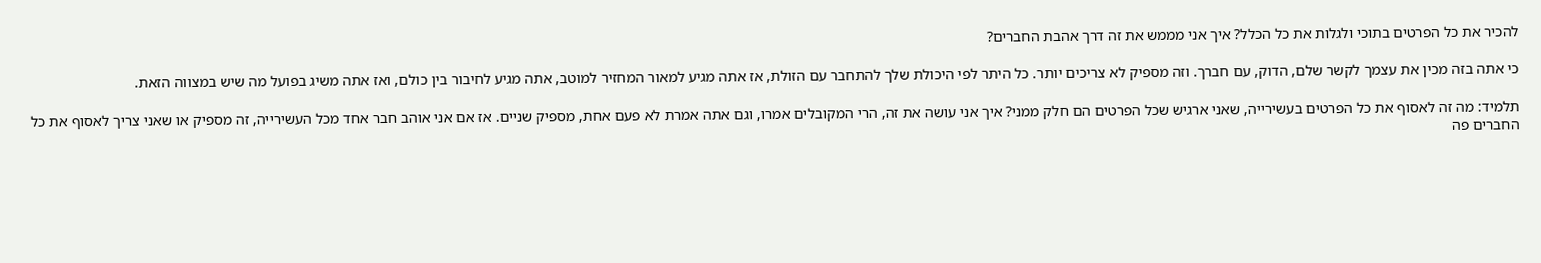להכיר את כל הפרטים בתוכי ולגלות את כל הכלל? איך אני מממש את זה דרך אהבת החברים?

כי אתה בזה מכין את עצמך לקשר שלם, הדוק, עם חברך. וזה מספיק לא צריכים יותר. כל היתר לפי היכולת שלך להתחבר עם הזולת, אז אתה מגיע למאור המחזיר למוטב, אתה מגיע לחיבור בין כולם, ואז אתה משיג בפועל מה שיש במצווה הזאת.

תלמיד: מה זה לאסוף את כל הפרטים בעשירייה, שאני ארגיש שכל הפרטים הם חלק ממני? איך אני עושה את זה, הרי המקובלים אמרו, וגם אתה אמרת לא פעם אחת, מספיק שניים. אז אם אני אוהב חבר אחד מכל העשירייה, זה מספיק או שאני צריך לאסוף את כל החברים פה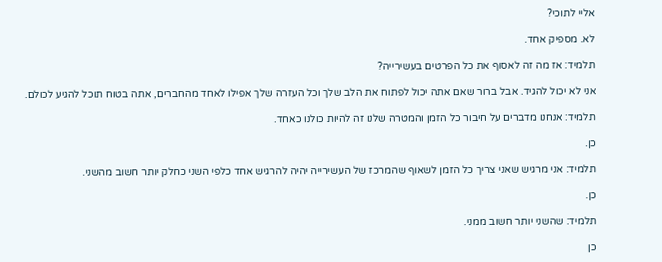אליי לתוכי?

לא. מספיק אחד.

תלמיד: אז מה זה לאסוף את כל הפרטים בעשירייה?

אני לא יכול להגיד. אבל ברור שאם אתה יכול לפתוח את הלב שלך וכל העזרה שלך אפילו לאחד מהחברים, אתה בטוח תוכל להגיע לכולם.

תלמיד: אנחנו מדברים על חיבור כל הזמן והמטרה שלנו זה להיות כולנו כאחד.

כן.

תלמיד: אני מרגיש שאני צריך כל הזמן לשאוף שהמרכז של העשירייה יהיה להרגיש אחד כלפי השני כחלק יותר חשוב מהשני.

כן.

תלמיד: שהשני יותר חשוב ממני.

כן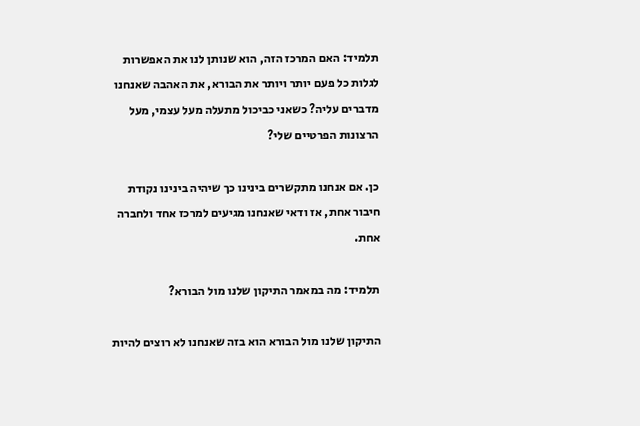תלמיד: האם המרכז הזה, הוא שנותן לנו את האפשרות לגלות כל פעם יותר ויותר את הבורא, את האהבה שאנחנו מדברים עליה? כשאני כביכול מתעלה מעל עצמי, מעל הרצונות הפרטיים שלי?

כן. אם אנחנו מתקשרים בינינו כך שיהיה בינינו נקודת חיבור אחת, אז ודאי שאנחנו מגיעים למרכז אחד ולחברה אחת.

תלמיד: מה במאמר התיקון שלנו מול הבורא?

התיקון שלנו מול הבורא הוא בזה שאנחנו לא רוצים להיות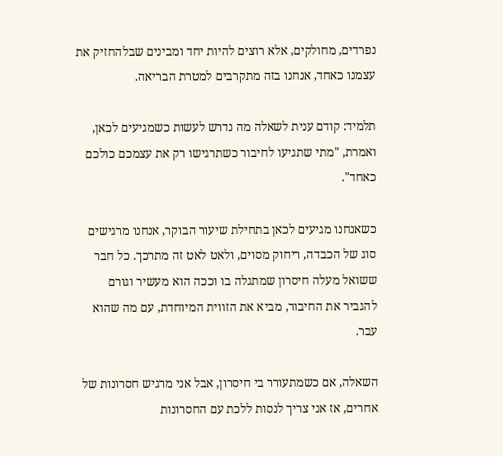נפרדים, מחולקים, אלא רוצים להיות יחד ומבינים שבלהחזיק את עצמנו כאחד, אנחנו בזה מתקרבים למטרת הבריאה.

תלמיד: קודם ענית לשאלה מה נדרש לעשות כשמגיעים לכאן, ואמרת, "מתי שתגיעו לחיבור כשתרגישו רק את עצמכם כולכם כאחד".

כשאנחנו מגיעים לכאן בתחילת שיעור הבוקר, אנחנו מרגישים סוג של הכבדה, ריחוק מסוים, ולאט לאט זה מתרכך. כל חבר ששואל מעלה חיסרון שמתגלה בו וככה הוא מעשיר וגורם להגביר את החיבור, מביא את הזווית המיוחדת, עם מה שהוא עבר.

השאלה, אם כשמתעורר בי חיסרון, אבל אני מרגיש חסרונות של אחרים, אז אני צריך לנסות ללכת עם החסרונות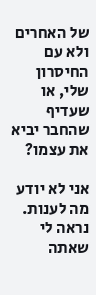של האחרים ולא עם החיסרון שלי, או שעדיף שהחבר יביא את עצמו?

אני לא יודע מה לענות. נראה לי שאתה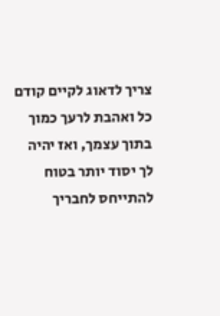צריך לדאוג לקיים קודם כל ואהבת לרעך כמוך בתוך עצמך, ואז יהיה לך יסוד יותר בטוח להתייחס לחבריך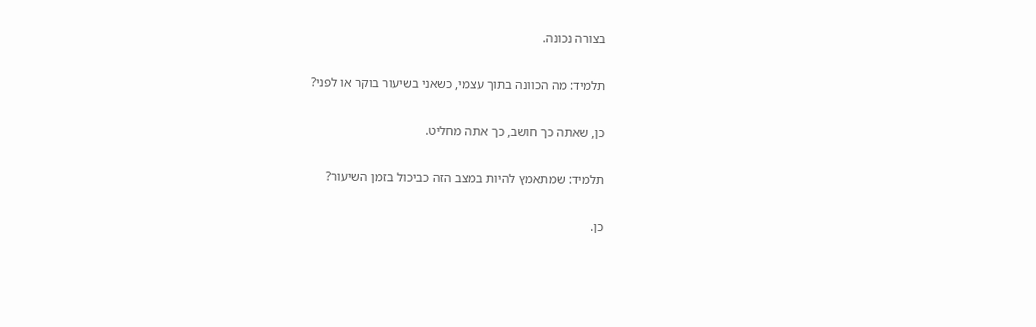בצורה נכונה.

תלמיד: מה הכוונה בתוך עצמי, כשאני בשיעור בוקר או לפני?

כן, שאתה כך חושב, כך אתה מחליט.

תלמיד: שמתאמץ להיות במצב הזה כביכול בזמן השיעור?

כן.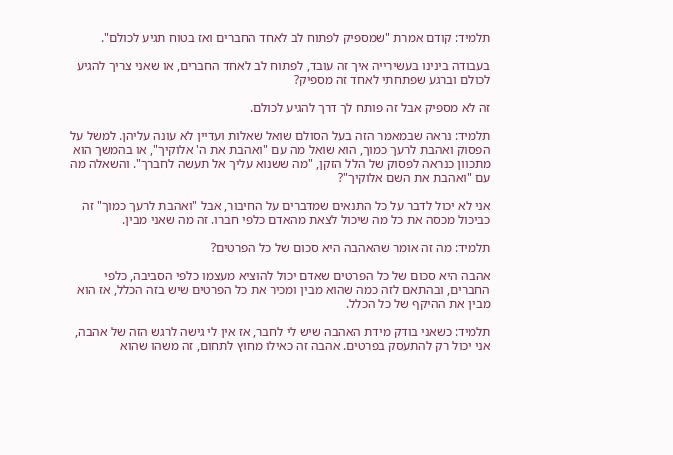תלמיד: קודם אמרת "שמספיק לפתוח לב לאחד החברים ואז בטוח תגיע לכולם".

בעבודה בינינו בעשירייה איך זה עובד, לפתוח לב לאחד החברים, או שאני צריך להגיע לכולם וברגע שפתחתי לאחד זה מספיק?

זה לא מספיק אבל זה פותח לך דרך להגיע לכולם.

תלמיד: נראה שבמאמר הזה בעל הסולם שואל שאלות ועדיין לא עונה עליהן. למשל על הפסוק ואהבת לרעך כמוך, הוא שואל מה עם "ואהבת את ה' אלוקיך", או בהמשך הוא מתכוון כנראה לפסוק של הלל הזקן, "מה ששנוא עליך אל תעשה לחברך". והשאלה מה עם "ואהבת את השם אלוקיך"?

אני לא יכול לדבר על כל התנאים שמדברים על החיבור, אבל "ואהבת לרעך כמוך" זה כביכול מכסה את כל מה שיכול לצאת מהאדם כלפי חברו. זה מה שאני מבין.

תלמיד: מה זה אומר שהאהבה היא סכום של כל הפרטים?

אהבה היא סכום של כל הפרטים שאדם יכול להוציא מעצמו כלפי הסביבה, כלפי החברים, ובהתאם לזה כמה שהוא מבין ומכיר את כל הפרטים שיש בזה הכלל, אז הוא מבין את ההיקף של כל הכלל.

תלמיד: כשאני בודק מידת האהבה שיש לי לחבר, אז אין לי גישה לרגש הזה של אהבה, אני יכול רק להתעסק בפרטים. אהבה זה כאילו מחוץ לתחום, זה משהו שהוא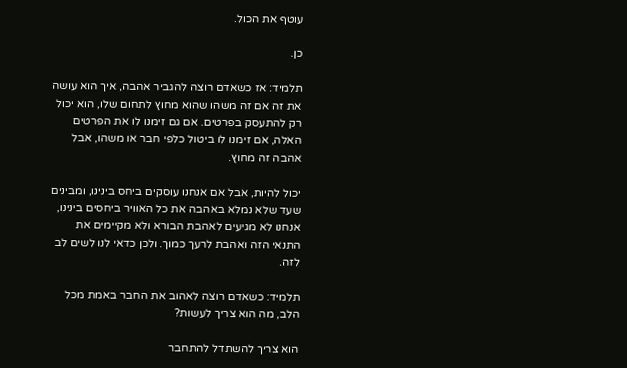עוטף את הכול.

כן.

תלמיד: אז כשאדם רוצה להגביר אהבה, איך הוא עושה את זה אם זה משהו שהוא מחוץ לתחום שלו, הוא יכול רק להתעסק בפרטים. אם גם זימנו לו את הפרטים האלה, אם זימנו לו ביטול כלפי חבר או משהו, אבל אהבה זה מחוץ.

יכול להיות, אבל אם אנחנו עוסקים ביחס בינינו, ומבינים שעד שלא נמלא באהבה את כל האוויר ביחסים בינינו, אנחנו לא מגיעים לאהבת הבורא ולא מקיימים את התנאי הזה ואהבת לרעך כמוך. ולכן כדאי לנו לשים לב לזה.

תלמיד: כשאדם רוצה לאהוב את החבר באמת מכל הלב, מה הוא צריך לעשות?

הוא צריך להשתדל להתחבר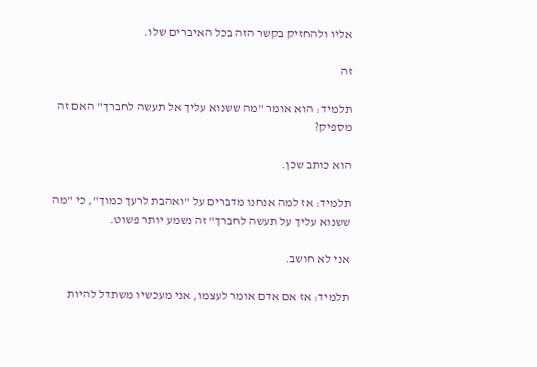אליו ולהחזיק בקשר הזה בכל האיברים שלו.

זה

תלמיד: הוא אומר "מה ששנוא עליך אל תעשה לחברך" האם זה מספיק?

הוא כותב שכן.

תלמיד: אז למה אנחנו מדברים על "ואהבת לרעך כמוך", כי "מה ששנוא עליך על תעשה לחברך" זה נשמע יותר פשוט.

אני לא חושב.

תלמיד: אז אם אדם אומר לעצמו, אני מעכשיו משתדל להיות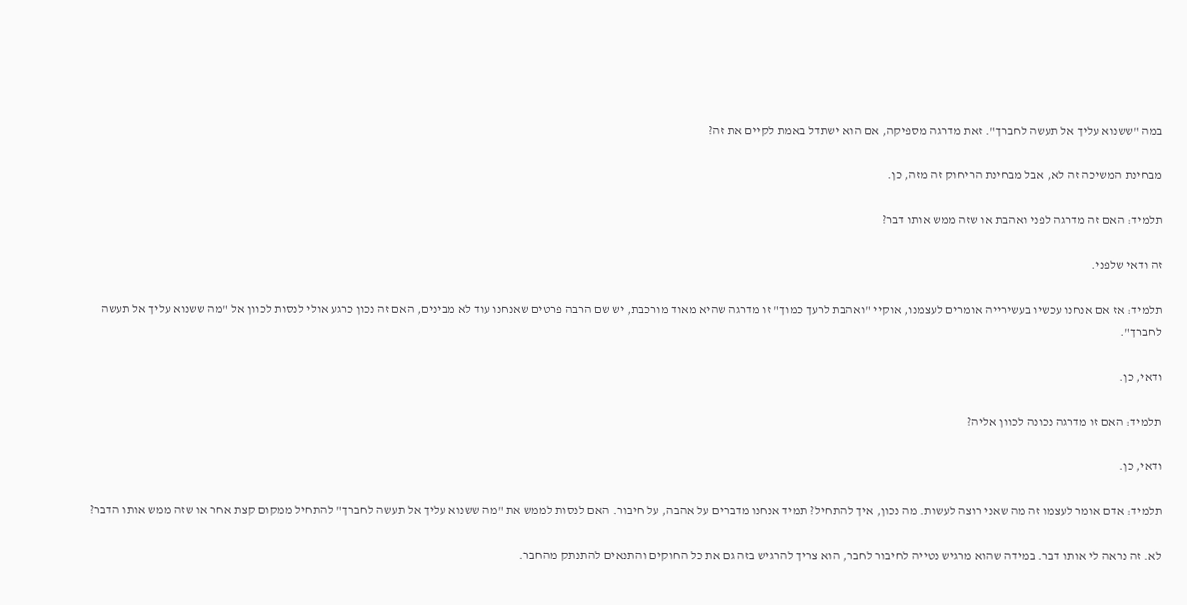במה "ששנוא עליך אל תעשה לחברך". זאת מדרגה מספיקה, אם הוא ישתדל באמת לקיים את זה?

מבחינת המשיכה זה לא, אבל מבחינת הריחוק זה מזה, כן.

תלמיד: האם זה מדרגה לפני ואהבת או שזה ממש אותו דבר?

זה ודאי שלפני.

תלמיד: אז אם אנחנו עכשיו בעשירייה אומרים לעצמנו, אוקיי "ואהבת לרעך כמוך" זו מדרגה שהיא מאוד מורכבת, יש שם הרבה פרטים שאנחנו עוד לא מבינים, האם זה נכון כרגע אולי לנסות לכוון אל "מה ששנוא עליך אל תעשה לחברך".

ודאי, כן.

תלמיד: האם זו מדרגה נכונה לכוון אליה?

ודאי, כן.

תלמיד: אדם אומר לעצמו זה מה שאני רוצה לעשות. מה נכון, איך להתחיל? תמיד אנחנו מדברים על אהבה, על חיבור. האם לנסות לממש את "מה ששנוא עליך אל תעשה לחברך" להתחיל ממקום קצת אחר או שזה ממש אותו הדבר?

לא. זה נראה לי אותו דבר. במידה שהוא מרגיש נטייה לחיבור לחבר, הוא צריך להרגיש בזה גם את כל החוקים והתנאים להתנתק מהחבר.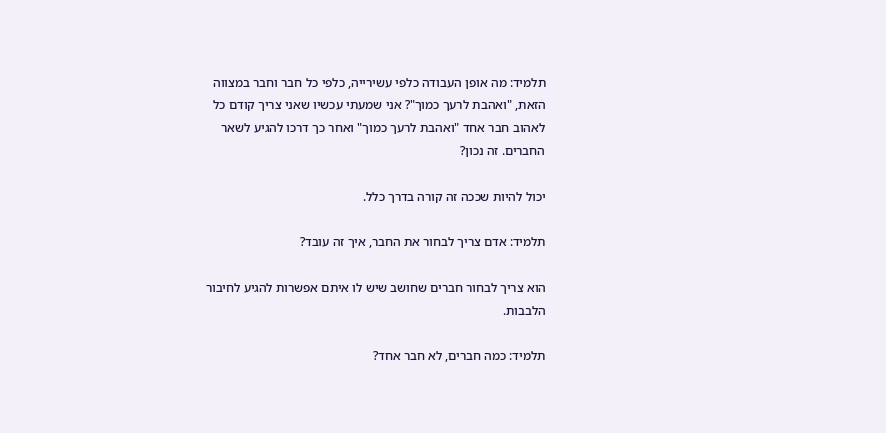תלמיד: מה אופן העבודה כלפי עשירייה, כלפי כל חבר וחבר במצווה הזאת, "ואהבת לרעך כמוך"? אני שמעתי עכשיו שאני צריך קודם כל לאהוב חבר אחד "ואהבת לרעך כמוך" ואחר כך דרכו להגיע לשאר החברים. זה נכון?

יכול להיות שככה זה קורה בדרך כלל.

תלמיד: אדם צריך לבחור את החבר, איך זה עובד?

הוא צריך לבחור חברים שחושב שיש לו איתם אפשרות להגיע לחיבור הלבבות.

תלמיד: כמה חברים, לא חבר אחד?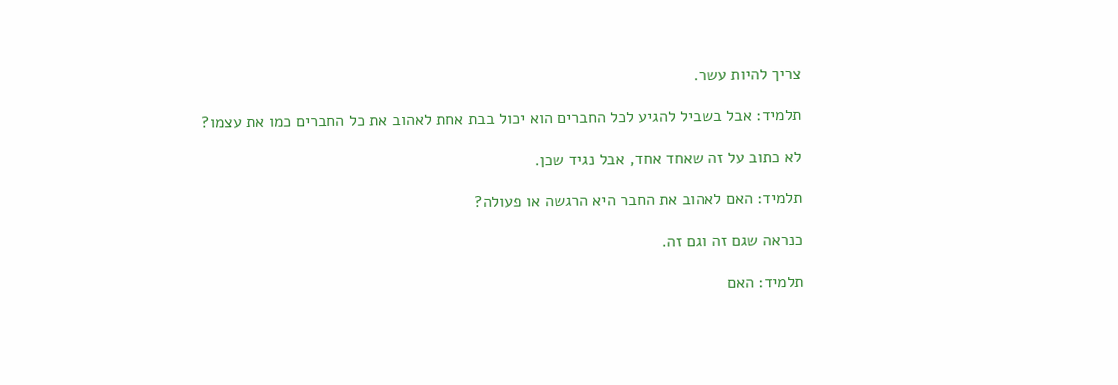צריך להיות עשר.

תלמיד: אבל בשביל להגיע לכל החברים הוא יכול בבת אחת לאהוב את כל החברים כמו את עצמו?

לא כתוב על זה שאחד אחד, אבל נגיד שכן.

תלמיד: האם לאהוב את החבר היא הרגשה או פעולה?

כנראה שגם זה וגם זה.

תלמיד: האם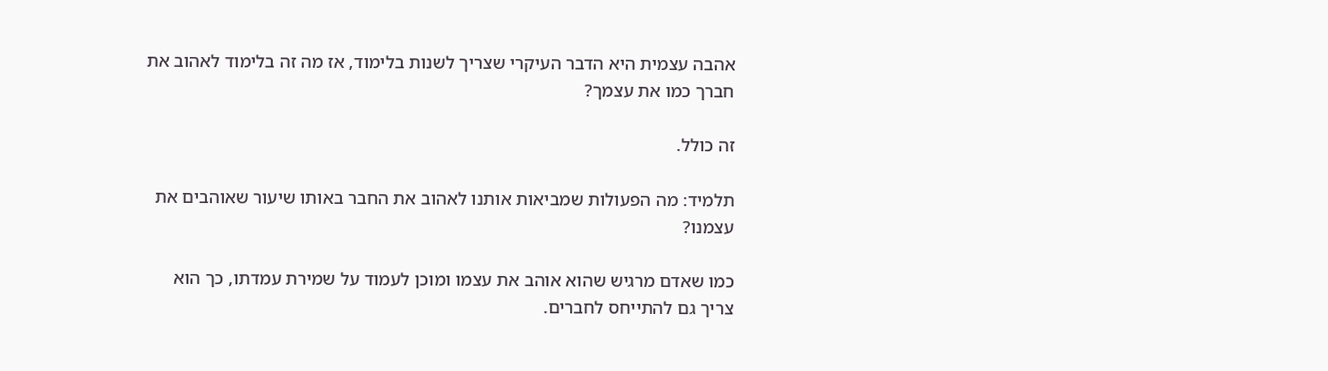אהבה עצמית היא הדבר העיקרי שצריך לשנות בלימוד, אז מה זה בלימוד לאהוב את חברך כמו את עצמך?

זה כולל.

תלמיד: מה הפעולות שמביאות אותנו לאהוב את החבר באותו שיעור שאוהבים את עצמנו?

כמו שאדם מרגיש שהוא אוהב את עצמו ומוכן לעמוד על שמירת עמדתו, כך הוא צריך גם להתייחס לחברים.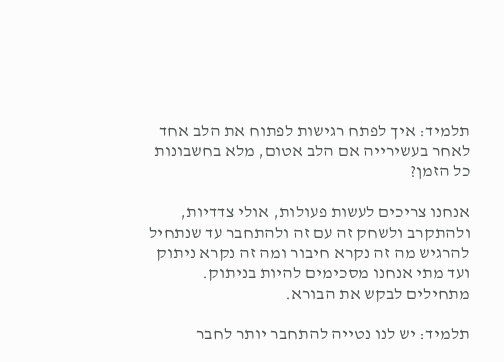תלמיד: איך לפתח רגישות לפתוח את הלב אחד לאחר בעשירייה אם הלב אטום, מלא בחשבונות כל הזמן?

אנחנו צריכים לעשות פעולות, אולי צדדיות, ולהתקרב ולשחק זה עם זה ולהתחבר עד שנתחיל להרגיש מה זה נקרא חיבור ומה זה נקרא ניתוק ועד מתי אנחנו מסכימים להיות בניתוק. מתחילים לבקש את הבורא.

תלמיד: יש לנו נטייה להתחבר יותר לחבר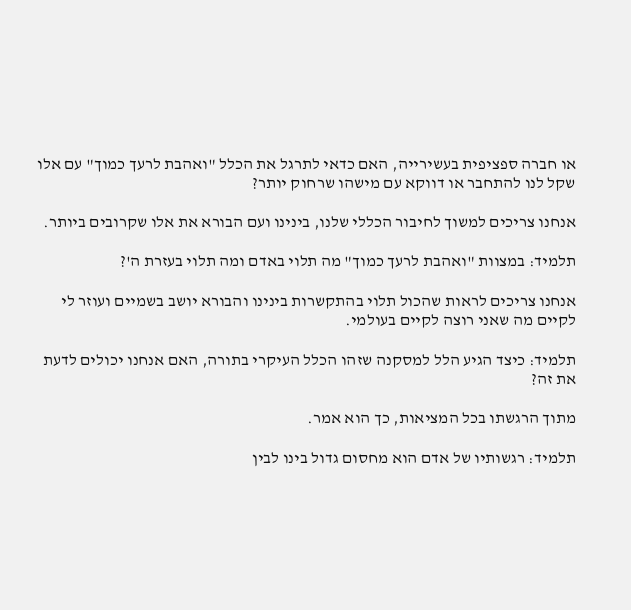או חברה ספציפית בעשירייה, האם כדאי לתרגל את הכלל "ואהבת לרעך כמוך" עם אלו שקל לנו להתחבר או דווקא עם מישהו שרחוק יותר?

אנחנו צריכים למשוך לחיבור הכללי שלנו, בינינו ועם הבורא את אלו שקרובים ביותר.

תלמיד: במצוות "ואהבת לרעך כמוך" מה תלוי באדם ומה תלוי בעזרת ה'?

אנחנו צריכים לראות שהכול תלוי בהתקשרות בינינו והבורא יושב בשמיים ועוזר לי לקיים מה שאני רוצה לקיים בעולמי.

תלמיד: כיצד הגיע הלל למסקנה שזהו הכלל העיקרי בתורה, האם אנחנו יכולים לדעת את זה?

מתוך הרגשתו בכל המציאות, כך הוא אמר.

תלמיד: רגשותיו של אדם הוא מחסום גדול בינו לבין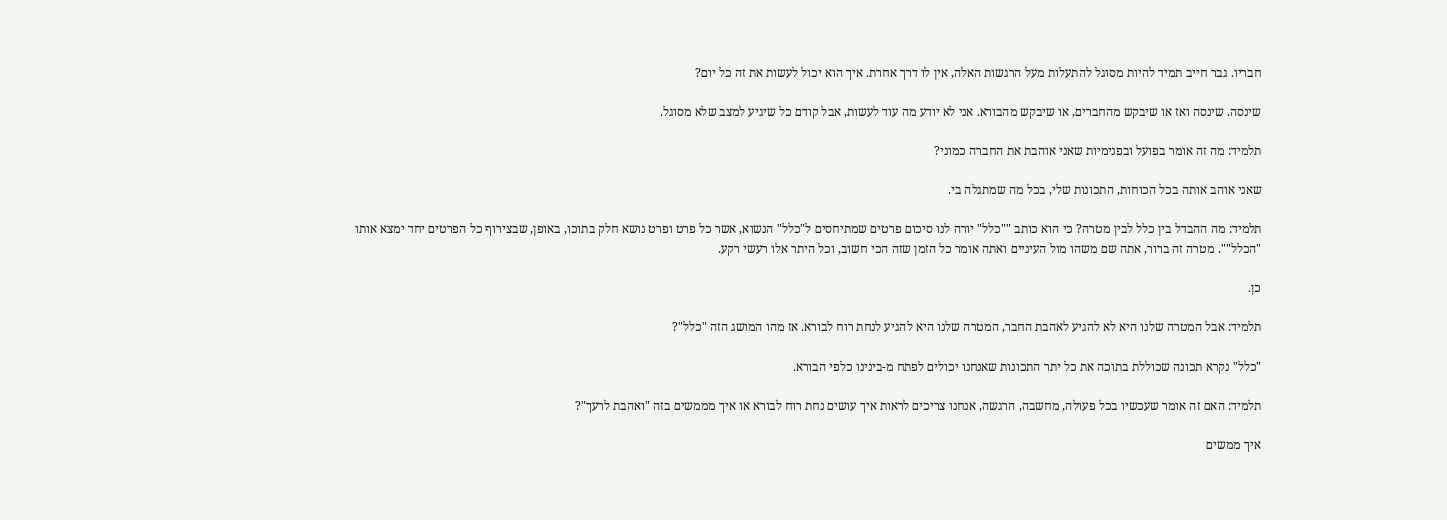חבריו. גבר חייב תמיד להיות מסוגל להתעלות מעל הרגשות האלה, אין לו דרך אחרת. איך הוא יכול לעשות את זה כל יום?

שינסה. שינסה ואז או שיבקש מהחברים, או שיבקש מהבורא. אני לא יודע מה עוד לעשות, אבל קודם כל שיגיע למצב שלא מסוגל.

תלמיד: מה זה אומר בפועל ובפנימיות שאני אוהבת את החברה כמוני?

שאני אוהב אותה בכל הכוחות, התכונות שלי, בכל מה שמתגלה בי.

תלמיד: מה ההבדל בין כלל לבין מטרה? כי הוא כותב ""כלל" יורה לנו סיכום פרטים שמתיחסים ל"כלל" הנשוא, אשר כל פרט ופרט נושא חלק בתוכו, באופן, שבצירוף כל הפרטים יחד ימצא אותו "הכלל"". מטרה זה ברור, אתה שם משהו מול העיניים ואתה אומר כל הזמן שזה הכי חשוב, וכל היתר אלו רעשי רקע.

כן.

תלמיד: אבל המטרה שלנו היא לא להגיע לאהבת החבר, המטרה שלנו היא להגיע לנחת רוח לבורא. אז מהו המושג הזה "כלל"?

"כלל" נקרא תכונה שכוללת בתוכה את כל יתר התכונות שאנחנו יכולים לפתח מ-בינינו כלפי הבורא.

תלמיד: האם זה אומר שעכשיו בכל פעולה, מחשבה, הרגשה, אנחנו צריכים לראות איך עושים נחת רוח לבורא או איך מממשים בזה "ואהבת לרעך"?

איך ממשים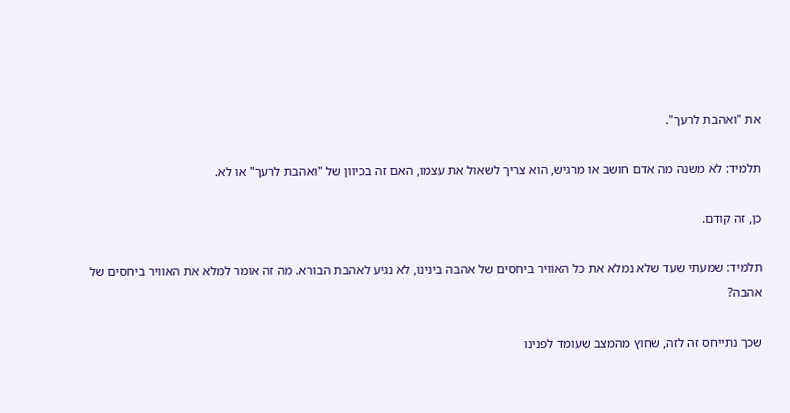את "ואהבת לרעך".

תלמיד: לא משנה מה אדם חושב או מרגיש, הוא צריך לשאול את עצמו, האם זה בכיוון של "ואהבת לרעך" או לא.

כן, זה קודם.

תלמיד: שמעתי שעד שלא נמלא את כל האוויר ביחסים של אהבה בינינו, לא נגיע לאהבת הבורא. מה זה אומר למלא את האוויר ביחסים של אהבה?

שכך נתייחס זה לזה, שחוץ מהמצב שעומד לפנינו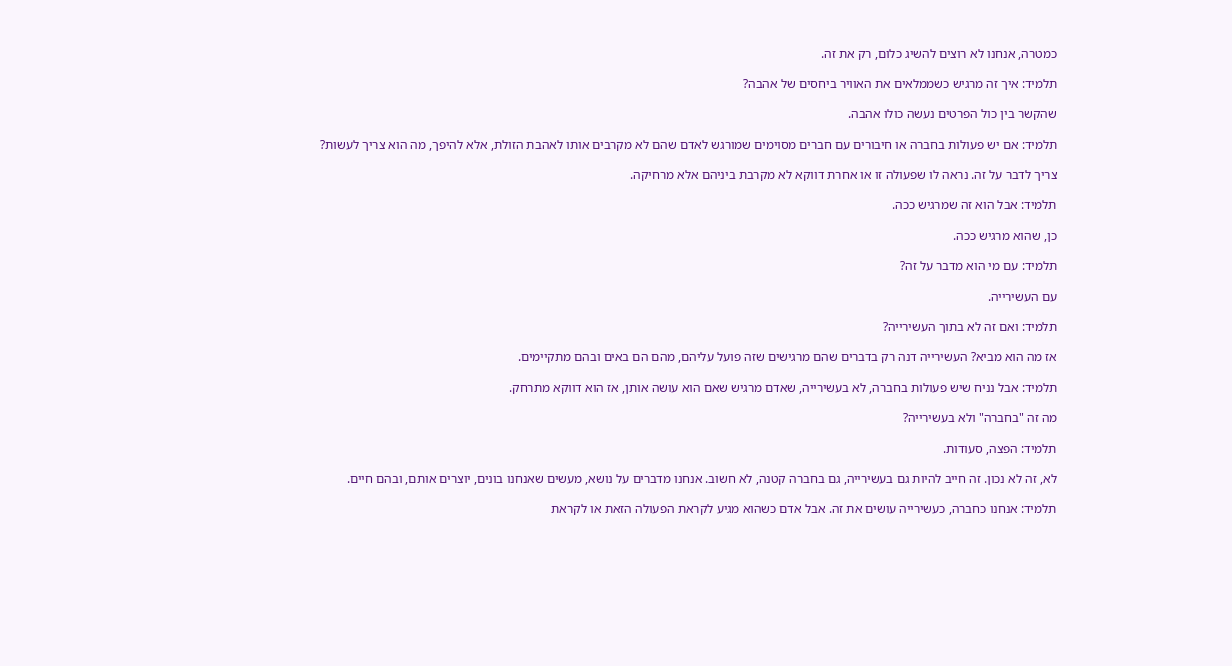כמטרה, אנחנו לא רוצים להשיג כלום, רק את זה.

תלמיד: איך זה מרגיש כשממלאים את האוויר ביחסים של אהבה?

שהקשר בין כול הפרטים נעשה כולו אהבה.

תלמיד: אם יש פעולות בחברה או חיבורים עם חברים מסוימים שמורגש לאדם שהם לא מקרבים אותו לאהבת הזולת, אלא להיפך, מה הוא צריך לעשות?

צריך לדבר על זה. נראה לו שפעולה זו או אחרת דווקא לא מקרבת ביניהם אלא מרחיקה.

תלמיד: אבל הוא זה שמרגיש ככה.

כן, שהוא מרגיש ככה.

תלמיד: עם מי הוא מדבר על זה?

עם העשירייה.

תלמיד: ואם זה לא בתוך העשירייה?

אז מה הוא מביא? העשירייה דנה רק בדברים שהם מרגישים שזה פועל עליהם, מהם הם באים ובהם מתקיימים.

תלמיד: אבל נניח שיש פעולות בחברה, לא בעשירייה, שאדם מרגיש שאם הוא עושה אותן, אז הוא דווקא מתרחק.

מה זה "בחברה" ולא בעשירייה?

תלמיד: הפצה, סעודות.

לא, זה לא נכון. זה חייב להיות גם בעשירייה, גם בחברה קטנה, לא חשוב. אנחנו מדברים על נושא, מעשים שאנחנו בונים, יוצרים אותם, ובהם חיים.

תלמיד: אנחנו כחברה, כעשירייה עושים את זה. אבל אדם כשהוא מגיע לקראת הפעולה הזאת או לקראת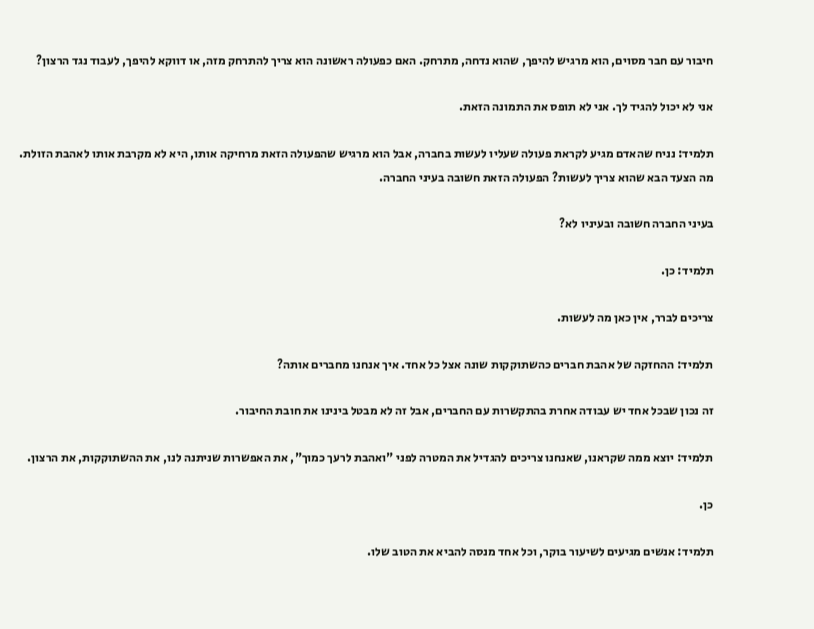חיבור עם חבר מסוים, הוא מרגיש להיפך, שהוא נדחה, מתרחק. האם כפעולה ראשונה הוא צריך להתרחק מזה, או דווקא להיפך, לעבוד נגד הרצון?

אני לא יכול להגיד לך. אני לא תופס את התמונה הזאת.

תלמיד: נניח שהאדם מגיע לקראת פעולה שעליו לעשות בחברה, אבל הוא מרגיש שהפעולה הזאת מרחיקה אותו, היא לא מקרבת אותו לאהבת הזולת. מה הצעד הבא שהוא צריך לעשות? הפעולה הזאת חשובה בעיני החברה.

בעיני החברה חשובה ובעיניו לא?

תלמיד: כן.

צריכים לברר, אין כאן מה לעשות.

תלמיד: ההחזקה של אהבת חברים כהשתוקקות שונה אצל כל אחד. איך אנחנו מחברים אותה?

זה נכון שבכל אחד יש עבודה אחרת בהתקשרות עם החברים, אבל זה לא מבטל בינינו את חובת החיבור.

תלמיד: יוצא ממה שקראנו, שאנחנו צריכים להגדיל את המטרה לפני "ואהבת לרעך כמוך", את האפשרות שניתנה לנו, את ההשתוקקות, את הרצון.

כן.

תלמיד: אנשים מגיעים לשיעור בוקר, וכל אחד מנסה להביא את הטוב שלו.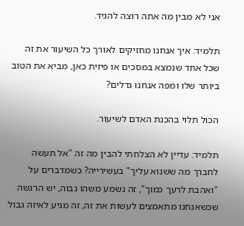אני לא מבין מה אתה רוצה להגיד.

תלמיד: איך אנחנו מחזיקים לאורך כל השיעור את זה שכל אחד שנמצא במסכים או פיזית כאן, מביא את הטוב ביותר שלו ומפה אנחנו גדלים?

הכול תלוי בהכנת האדם לשיעור.

תלמיד: עדיין לא הצלחתי להבין מה זה "אל תעשה לחברך מה ששנוא עליך" בעשירייה? כשמדברים על "ואהבת לרעך כמוך", זה נשמע משהו גבוה, יש הרגשה שכשאנחנו מתאמצים לעשות את זה, זה מגיע לאיזה גבול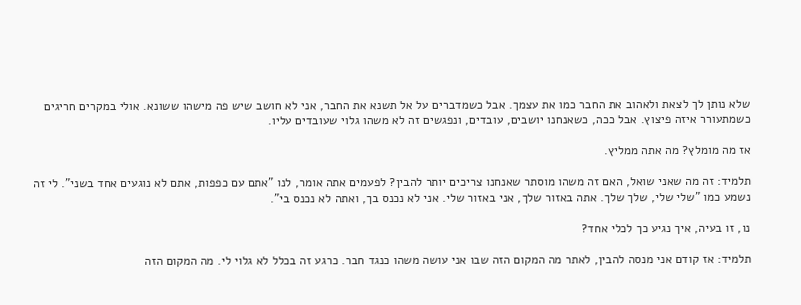שלא נותן לך לצאת ולאהוב את החבר כמו את עצמך. אבל כשמדברים על אל תשנא את החבר, אני לא חושב שיש פה מישהו ששונא. אולי במקרים חריגים כשמתעורר איזה פיצוץ. אבל ככה, כשאנחנו יושבים, עובדים, ונפגשים זה לא משהו גלוי שעובדים עליו.

אז מה מומלץ? מה אתה ממליץ.

תלמיד: זה מה שאני שואל, האם זה משהו מוסתר שאנחנו צריכים יותר להבין? לפעמים אתה אומר, לנו "אתם עם כפפות, אתם לא נוגעים אחד בשני". לי זה נשמע כמו "שלי שלי, שלך שלך. אתה באזור שלך, אני באזור שלי. אני לא נכנס בך, ואתה לא נכנס בי".

נו, זו בעיה, איך נגיע כך לכלי אחד?

תלמיד: אז קודם אני מנסה להבין, לאתר מה המקום הזה שבו אני עושה משהו כנגד חבר. כרגע זה בכלל לא גלוי לי. מה המקום הזה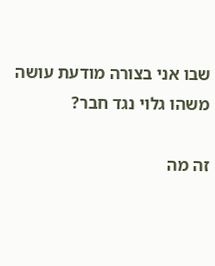שבו אני בצורה מודעת עושה משהו גלוי נגד חבר?

זה מה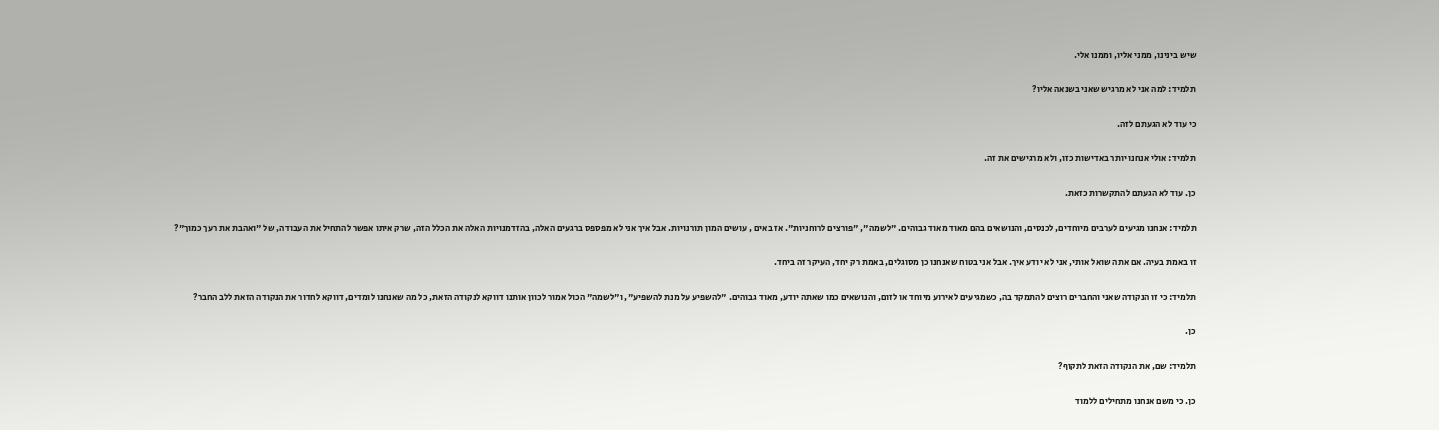שיש בינינו, ממני אליו, וממנו אלי.

תלמיד: למה אני לא מרגיש שאני בשנאה אליו?

כי עוד לא הגעתם לזה.

תלמיד: אולי אנחנו יותר באדישות כזו, ולא מרגישים את זה.

כן. עוד לא הגעתם להתקשרות כזאת.

תלמיד: אנחנו מגיעים לערבים מיוחדים, לכנסים, והנושאים בהם מאוד מאוד גבוהים. "לשמה", "פורצים לרוחניות". אז באים , עושים המון תורנויות. אבל איך אני לא מפספס ברגעים האלה, בהזדמנויות האלה את הכלל הזה, שרק איתו אפשר להתחיל את העבודה, של "ואהבת את רעך כמוך"?

זו באמת בעיה. אם אתה שואל אותי, אני לא יודע איך. אבל אני בטוח שאנחנו כן מסוגלים, באמת רק יחד, העיקר זה ביחד.

תלמיד: כי זו הנקודה שאני והחברים רוצים להתמקד בה, כשמגיעים לאירוע מיוחד או לזום, והנושאים כמו שאתה יודע, מאוד גבוהים. "להשפיע על מנת להשפיע", ו"לשמה" הכול אמור לכוון אותנו דווקא לנקודה הזאת, כל מה שאנחנו לומדים, דווקא לחדור את הנקודה הזאת ללב החבר?

כן.

תלמיד: שם, את הנקודה הזאת לתקוף?

כן. כי משם אנחנו מתחילים ללמוד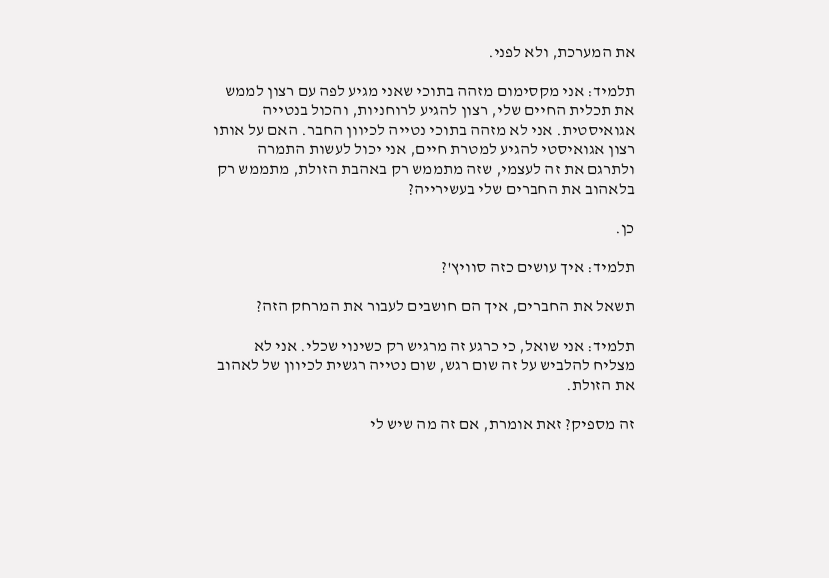את המערכת, ולא לפני.

תלמיד: אני מקסימום מזהה בתוכי שאני מגיע לפה עם רצון לממש את תכלית החיים שלי, רצון להגיע לרוחניות, והכול בנטייה אגואיסטית. אני לא מזהה בתוכי נטייה לכיוון החבר. האם על אותו רצון אגואיסטי להגיע למטרת חיים, אני יכול לעשות התמרה ולתרגם את זה לעצמי, שזה מתממש רק באהבת הזולת, מתממש רק בלאהוב את החברים שלי בעשירייה?

כן.

תלמיד: איך עושים כזה סוויץ'?

תשאל את החברים, איך הם חושבים לעבור את המרחק הזה?

תלמיד: אני שואל, כי כרגע זה מרגיש רק כשינוי שכלי. אני לא מצליח להלביש על זה שום רגש, שום נטייה רגשית לכיוון של לאהוב את הזולת.

זה מספיק? זאת אומרת, אם זה מה שיש לי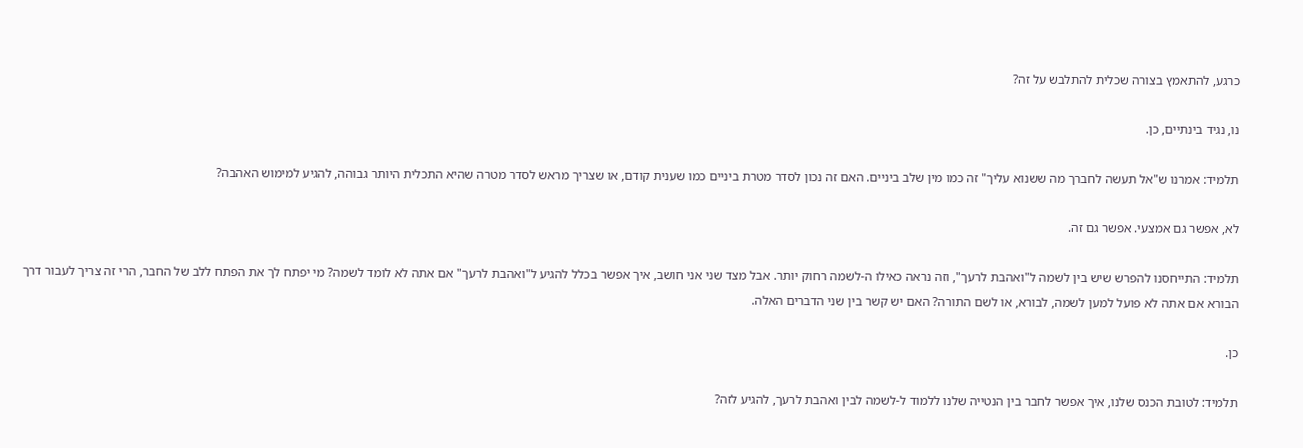כרגע, להתאמץ בצורה שכלית להתלבש על זה?

נו, נגיד בינתיים, כן.

תלמיד: אמרנו ש"אל תעשה לחברך מה ששנוא עליך" זה כמו מין שלב ביניים. האם זה נכון לסדר מטרת ביניים כמו שענית קודם, או שצריך מראש לסדר מטרה שהיא התכלית היותר גבוהה, להגיע למימוש האהבה?

לא, אפשר גם אמצעי. אפשר גם זה.

תלמיד: התייחסנו להפרש שיש בין לשמה ל"ואהבת לרעך", וזה נראה כאילו ה-לשמה רחוק יותר. אבל מצד שני אני חושב, איך אפשר בכלל להגיע ל"ואהבת לרעך" אם אתה לא לומד לשמה? מי יפתח לך את הפתח ללב של החבר, הרי זה צריך לעבור דרך הבורא אם אתה לא פועל למען לשמה, לבורא, או לשם התורה? האם יש קשר בין שני הדברים האלה.

כן.

תלמיד: לטובת הכנס שלנו, איך אפשר לחבר בין הנטייה שלנו ללמוד ל-לשמה לבין ואהבת לרעך, להגיע לזה?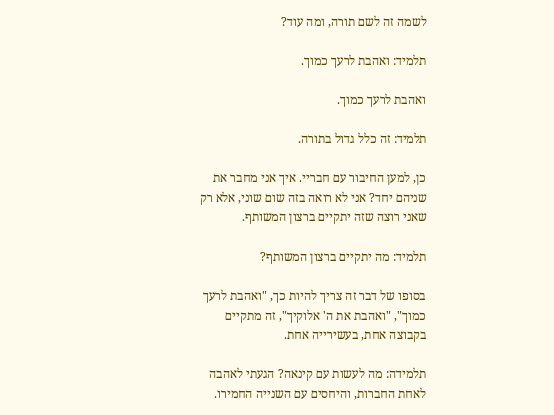לשמה זה לשם תורה, ומה עוד?

תלמיד: ואהבת לרעך כמוך.

ואהבת לרעך כמוך.

תלמיד: זה כלל גדול בתורה.

כן, למען החיבור עם חבריי. איך אני מחבר את שניהם יחד? אני לא רואה בזה שום שוני, אלא רק שאני רוצה שזה יתקיים ברצון המשותף.

תלמיד: מה יתקיים ברצון המשותף?

בסופו של דבר זה צריך להיות כך, "ואהבת לרעך כמוך", "ואהבת את ה' אלוקיך", זה מתקיים בקבוצה אחת, בעשירייה אחת.

תלמידה: מה לעשות עם קינאה? הגעתי לאהבה לאחת החברות, והיחסים עם השנייה החמירו.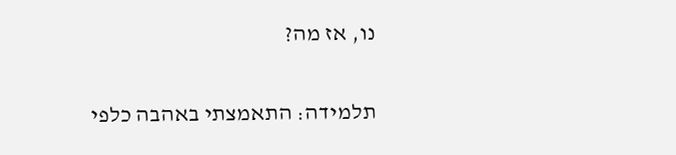נו, אז מה?

תלמידה: התאמצתי באהבה כלפי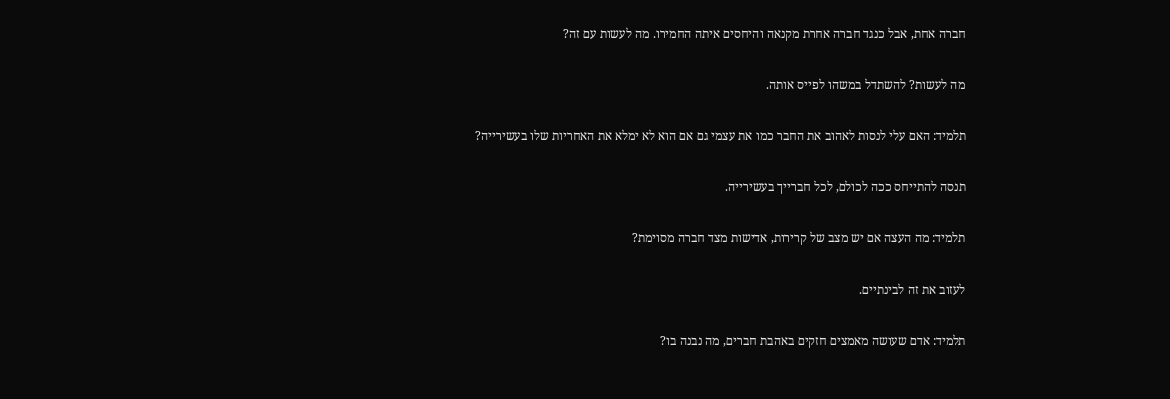חברה אחת, אבל כנגד חברה אחרת מקנאה והיחסים איתה החמירו. מה לעשות עם זה?

מה לעשות? להשתדל במשהו לפייס אותה.

תלמיד: האם עלי לנסות לאהוב את החבר כמו את עצמי גם אם הוא לא ימלא את האחריות שלו בעשירייה?

תנסה להתייחס ככה לכולם, לכל חברייך בעשירייה.

תלמיד: מה העצה אם יש מצב של קרירות, אדישות מצד חברה מסוימת?

לעזוב את זה לבינתיים.

תלמיד: אדם שעושה מאמצים חזקים באהבת חברים, מה נבנה בו?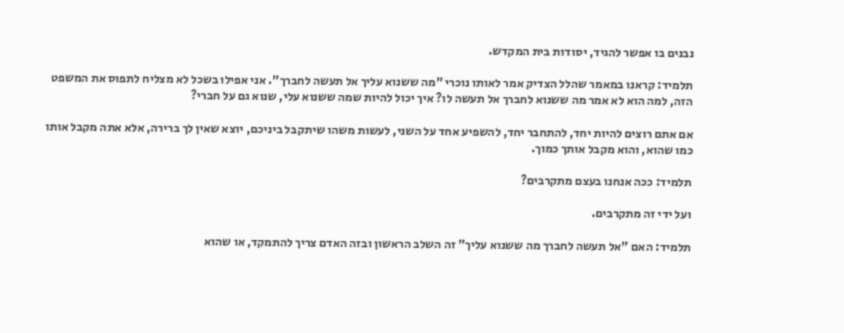נבנים בו אפשר להגיד, יסודות בית המקדש.

תלמיד: קראנו במאמר שהלל הצדיק אמר לאותו נוכרי "מה ששנוא עליך אל תעשה לחברך". אני אפילו בשכל לא מצליח לתפוס את המשפט הזה, למה הוא לא אמר מה ששנוא לחברך אל תעשה לו? איך יכול להיות שמה ששנוא עלי, שנוא גם על חברי?

אם אתם רוצים להיות יחד, להתחבר יחד, להשפיע אחד על השני, לעשות משהו שיתקבל ביניכם, יוצא שאין לך ברירה, אלא אתה מקבל אותו כמו שהוא, והוא מקבל אותך כמוך.

תלמיד: ככה אנחנו בעצם מתקרבים?

ועל ידי זה מתקרבים.

תלמיד: האם "אל תעשה לחברך מה ששנוא עליך" זה השלב הראשון ובזה האדם צריך להתמקד, או שהוא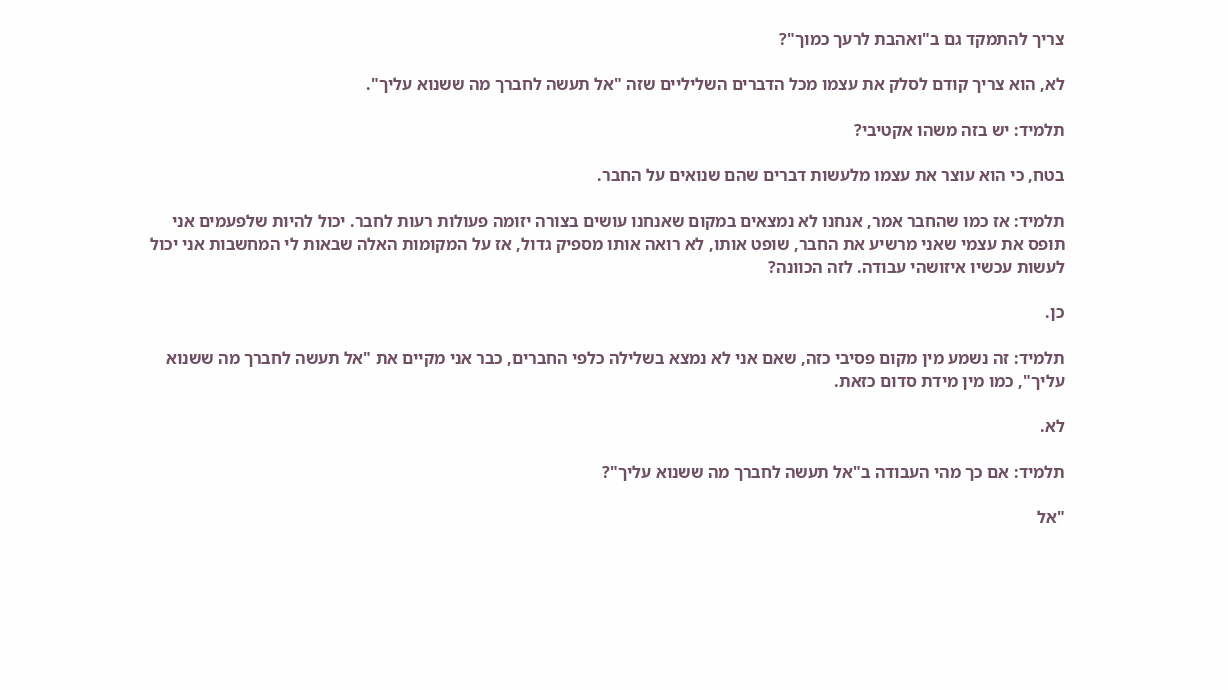צריך להתמקד גם ב"ואהבת לרעך כמוך"?

לא, הוא צריך קודם לסלק את עצמו מכל הדברים השליליים שזה "אל תעשה לחברך מה ששנוא עליך".

תלמיד: יש בזה משהו אקטיבי?

בטח, כי הוא עוצר את עצמו מלעשות דברים שהם שנואים על החבר.

תלמיד: אז כמו שהחבר אמר, אנחנו לא נמצאים במקום שאנחנו עושים בצורה יזומה פעולות רעות לחבר. יכול להיות שלפעמים אני תופס את עצמי שאני מרשיע את החבר, שופט אותו, לא רואה אותו מספיק גדול, אז על המקומות האלה שבאות לי המחשבות אני יכול לעשות עכשיו איזושהי עבודה. לזה הכוונה?

כן.

תלמיד: זה נשמע מין מקום פסיבי כזה, שאם אני לא נמצא בשלילה כלפי החברים, כבר אני מקיים את "אל תעשה לחברך מה ששנוא עליך", כמו מין מידת סדום כזאת.

לא.

תלמיד: אם כך מהי העבודה ב"אל תעשה לחברך מה ששנוא עליך"?

"אל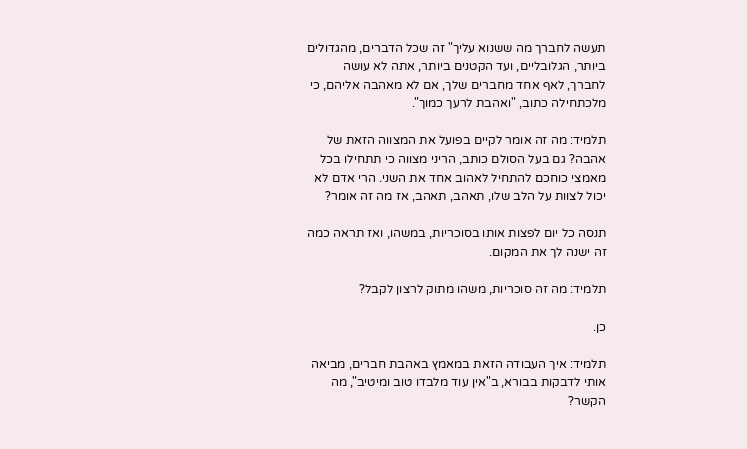תעשה לחברך מה ששנוא עליך" זה שכל הדברים, מהגדולים ביותר, הגלובליים, ועד הקטנים ביותר, אתה לא עושה לחברך, לאף אחד מחברים שלך, אם לא מאהבה אליהם, כי מלכתחילה כתוב, "ואהבת לרעך כמוך".

תלמיד: מה זה אומר לקיים בפועל את המצווה הזאת של אהבה? גם בעל הסולם כותב, הריני מצווה כי תתחילו בכל מאמצי כוחכם להתחיל לאהוב אחד את השני. הרי אדם לא יכול לצוות על הלב שלו, תאהב, תאהב, אז מה זה אומר?

תנסה כל יום לפצות אותו בסוכריות, במשהו, ואז תראה כמה זה ישנה לך את המקום.

תלמיד: מה זה סוכריות, משהו מתוק לרצון לקבל?

כן.

תלמיד: איך העבודה הזאת במאמץ באהבת חברים, מביאה אותי לדבקות בבורא, ב"אין עוד מלבדו טוב ומיטיב", מה הקשר?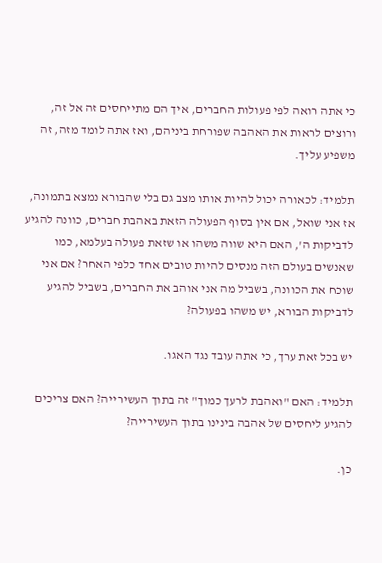כי אתה רואה לפי פעולות החברים, איך הם מתייחסים זה אל זה, ורוצים לראות את האהבה שפורחת ביניהם, ואז אתה לומד מזה, זה משפיע עליך.

תלמיד: לכאורה יכול להיות אותו מצב גם בלי שהבורא נמצא בתמונה, אז אני שואל, אם אין בסוף הפעולה הזאת באהבת חברים, כוונה להגיע לדביקות ה', האם היא שווה משהו או שזאת פעולה בעלמא, כמו שאנשים בעולם הזה מנסים להיות טובים אחד כלפי האחר? אם אני שוכח את הכוונה, בשביל מה אני אוהב את החברים, בשביל להגיע לדביקות הבורא, יש משהו בפעולה?

יש בכל זאת ערך, כי אתה עובד נגד האגו.

תלמיד: האם "ואהבת לרעך כמוך" זה בתוך העשירייה? האם צריכים להגיע ליחסים של אהבה בינינו בתוך העשירייה?

כן.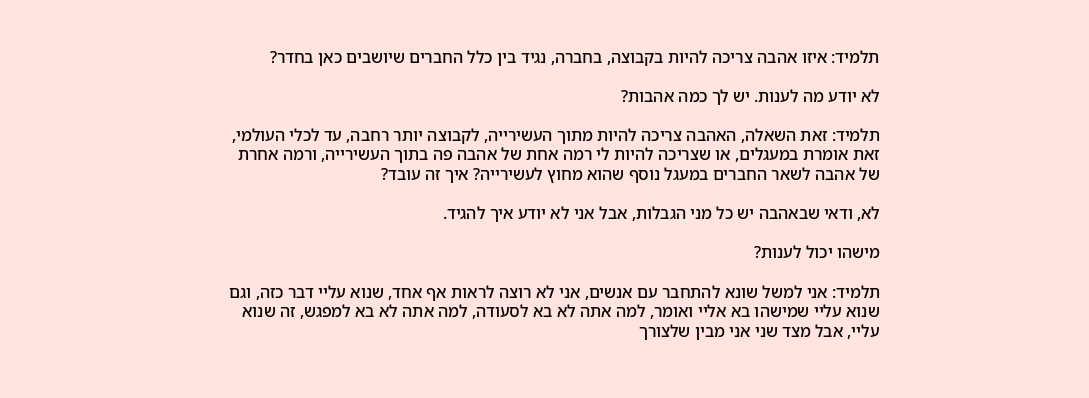תלמיד: איזו אהבה צריכה להיות בקבוצה, בחברה, נגיד בין כלל החברים שיושבים כאן בחדר?

לא יודע מה לענות. יש לך כמה אהבות?

תלמיד: זאת השאלה, האהבה צריכה להיות מתוך העשירייה, לקבוצה יותר רחבה, עד לכלי העולמי, זאת אומרת במעגלים, או שצריכה להיות לי רמה אחת של אהבה פה בתוך העשירייה, ורמה אחרת של אהבה לשאר החברים במעגל נוסף שהוא מחוץ לעשירייה? איך זה עובד?

לא, ודאי שבאהבה יש כל מני הגבלות, אבל אני לא יודע איך להגיד.

מישהו יכול לענות?

תלמיד: אני למשל שונא להתחבר עם אנשים, אני לא רוצה לראות אף אחד, שנוא עליי דבר כזה, וגם שנוא עליי שמישהו בא אליי ואומר, למה אתה לא בא לסעודה, למה אתה לא בא למפגש, זה שנוא עליי, אבל מצד שני אני מבין שלצורך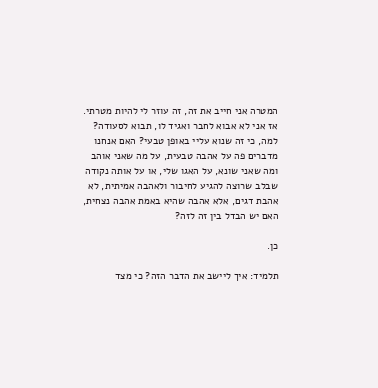המטרה אני חייב את זה, זה עוזר לי להיות מטרתי. אז אני לא אבוא לחבר ואגיד לו, תבוא לסעודה? למה, כי זה שנוא עליי באופן טבעי? האם אנחנו מדברים פה על אהבה טבעית, על מה שאני אוהב ומה שאני שונא, על האגו שלי, או על אותה נקודה שבלב שרוצה להגיע לחיבור ולאהבה אמיתית, לא אהבת דגים, אלא אהבה שהיא באמת אהבה נצחית, האם יש הבדל בין זה לזה?

כן.

תלמיד: איך ליישב את הדבר הזה? כי מצד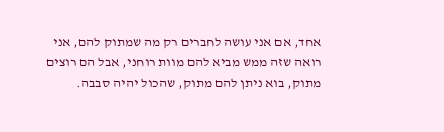אחד, אם אני עושה לחברים רק מה שמתוק להם, אני רואה שזה ממש מביא להם מוות רוחני, אבל הם רוצים מתוק, בוא ניתן להם מתוק, שהכול יהיה סבבה.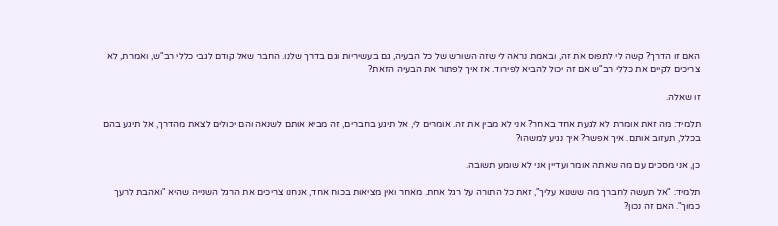האם זו הדרך? קשה לי לתפוס את זה, ובאמת נראה לי שזה השורש של כל הבעיה, גם בעשיריות וגם בדרך שלנו. החבר שאל קודם לגבי כללי רב"ש, ואמרת, לא צריכים לקיים את כללי רב"ש אם זה יכול להביא לפירוד. אז איך לפתור את הבעיה הזאת?

זו שאלה.

תלמיד: מה זאת אומרת לא לגעת אחד באחר? אני לא מבין את זה. אומרים לי, אל תיגע בחברים, זה מביא אותם לשנאה והם יכולים לצאת מהדרך, אל תיגע בהם בכלל, תעזוב אותם. איך אפשר? איך נגיע למשהו?

כן, אני מסכים עם מה שאתה אומר ועדיין אני לא שומע תשובה.

תלמיד: "אל תעשה לחברך מה ששנוא עליך", זאת כל התורה על רגל אחת. מאחר ואין מציאות בכוח אחד, אנחנו צריכים את הרגל השנייה שהיא "ואהבת לרעך כמוך". האם זה נכון?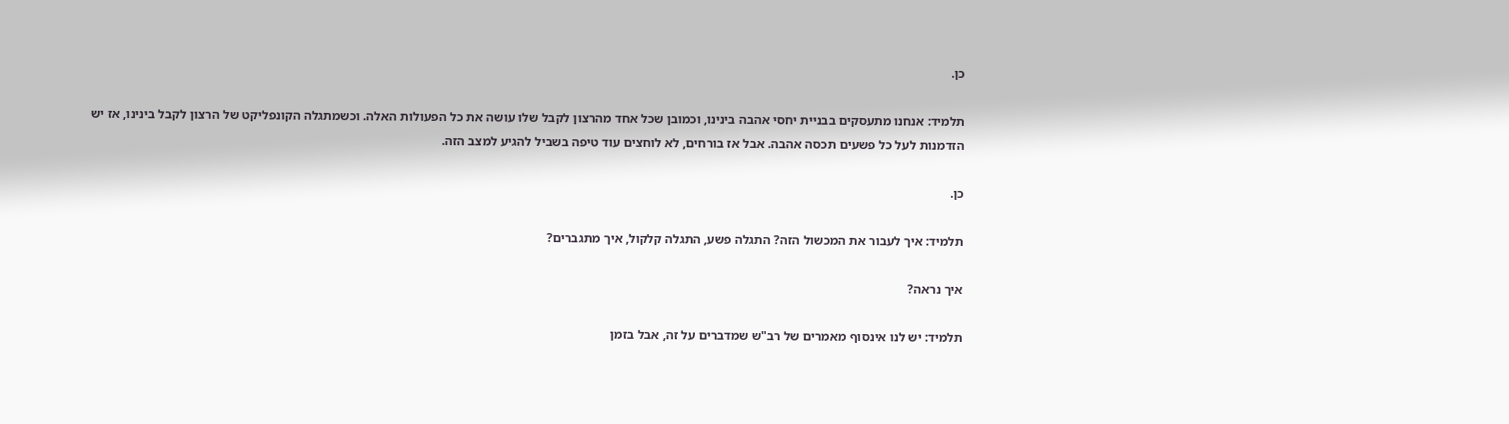כן.

תלמיד: אנחנו מתעסקים בבניית יחסי אהבה בינינו, וכמובן שכל אחד מהרצון לקבל שלו עושה את כל הפעולות האלה. וכשמתגלה הקונפליקט של הרצון לקבל בינינו, אז יש הזדמנות לעל כל פשעים תכסה אהבה. אבל אז בורחים, לא לוחצים עוד טיפה בשביל להגיע למצב הזה.

כן.

תלמיד: איך לעבור את המכשול הזה? התגלה פשע, התגלה קלקול, איך מתגברים?

איך נראה?

תלמיד: יש לנו אינסוף מאמרים של רב"ש שמדברים על זה, אבל בזמן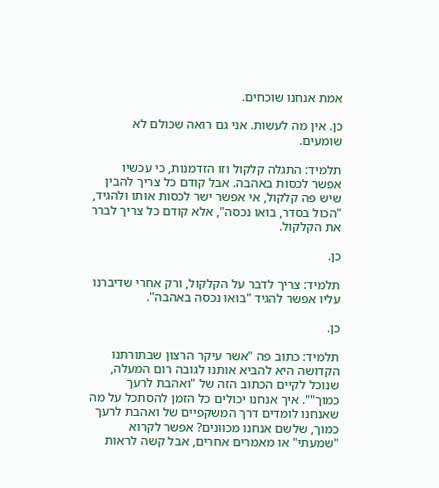אמת אנחנו שוכחים.

כן. אין מה לעשות. אני גם רואה שכולם לא שומעים.

תלמיד: התגלה קלקול וזו הזדמנות, כי עכשיו אפשר לכסות באהבה. אבל קודם כל צריך להבין שיש פה קלקול, אי אפשר ישר לכסות אותו ולהגיד, "הכול בסדר, בואו נכסה", אלא קודם כל צריך לברר את הקלקול.

כן.

תלמיד: צריך לדבר על הקלקול, ורק אחרי שדיברנו עליו אפשר להגיד "בואו נכסה באהבה".

כן.

תלמיד: כתוב פה "אשר עיקר הרצון שבתורתנו הקדושה היא להביא אותנו לגובה רום המעלה, שנוכל לקיים הכתוב הזה של "ואהבת לרעך כמוך"". איך אנחנו יכולים כל הזמן להסתכל על מה שאנחנו לומדים דרך המשקפיים של ואהבת לרעך כמוך, שלשם אנחנו מכוונים? אפשר לקרוא "שמעתי" או מאמרים אחרים, אבל קשה לראות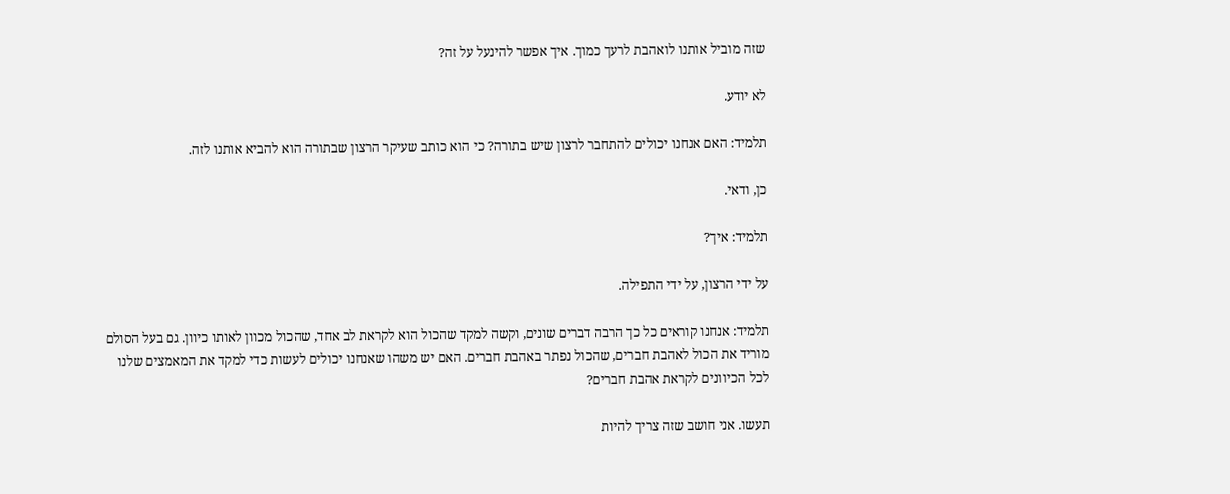שזה מוביל אותנו לואהבת לרעך כמוך. איך אפשר להינעל על זה?

לא יודע.

תלמיד: האם אנחנו יכולים להתחבר לרצון שיש בתורה? כי הוא כותב שעיקר הרצון שבתורה הוא להביא אותנו לזה.

כן, ודאי.

תלמיד: איך?

על ידי הרצון, על ידי התפילה.

תלמיד: אנחנו קוראים כל כך הרבה דברים שונים, וקשה למקד שהכול הוא לקראת לב אחד, שהכול מכוון לאותו כיוון. גם בעל הסולם מוריד את הכול לאהבת חברים, שהכול נפתר באהבת חברים. האם יש משהו שאנחנו יכולים לעשות כדי למקד את המאמצים שלנו לכל הכיוונים לקראת אהבת חברים?

תעשו. אני חושב שזה צריך להיות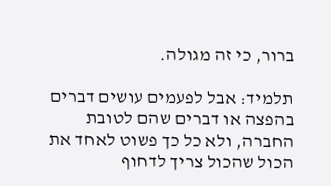ברור, כי זה מגולה.

תלמיד: אבל לפעמים עושים דברים בהפצה או דברים שהם לטובת החברה, ולא כל כך פשוט לאחד את הכול שהכול צריך לדחוף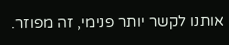אותנו לקשר יותר פנימי, זה מפוזר.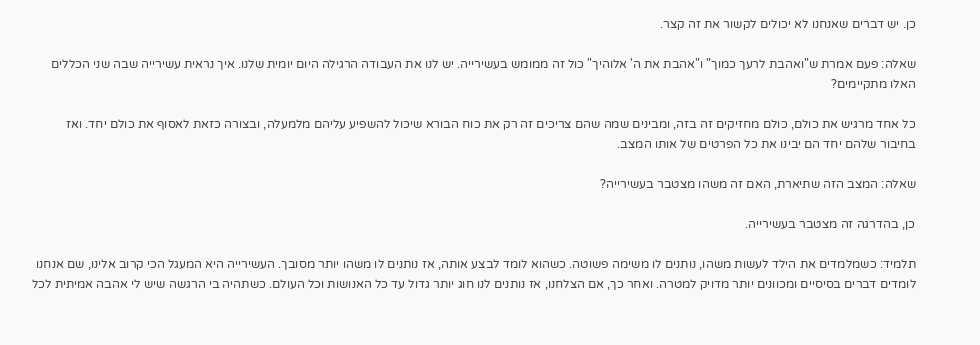כן. יש דברים שאנחנו לא יכולים לקשור את זה קצר.

שאלה: פעם אמרת ש"ואהבת לרעך כמוך" ו"אהבת את ה' אלוהיך" כול זה ממומש בעשירייה. יש לנו את העבודה הרגילה היום יומית שלנו. איך נראית עשירייה שבה שני הכללים האלו מתקיימים?

כל אחד מרגיש את כולם, כולם מחזיקים זה בזה, ומבינים שמה שהם צריכים זה רק את כוח הבורא שיכול להשפיע עליהם מלמעלה, ובצורה כזאת לאסוף את כולם יחד. ואז בחיבור שלהם יחד הם יבינו את כל הפרטים של אותו המצב.

שאלה: המצב הזה שתיארת, האם זה משהו מצטבר בעשירייה?

כן, בהדרגה זה מצטבר בעשירייה.

תלמיד: כשמלמדים את הילד לעשות משהו, נותנים לו משימה פשוטה. כשהוא לומד לבצע אותה, אז נותנים לו משהו יותר מסובך. העשירייה היא המעגל הכי קרוב אלינו, שם אנחנו לומדים דברים בסיסיים ומכוונים יותר מדויק למטרה. ואחר כך, אם הצלחנו, אז נותנים לנו חוג יותר גדול עד כל האנושות וכל העולם. כשתהיה בי הרגשה שיש לי אהבה אמיתית לכל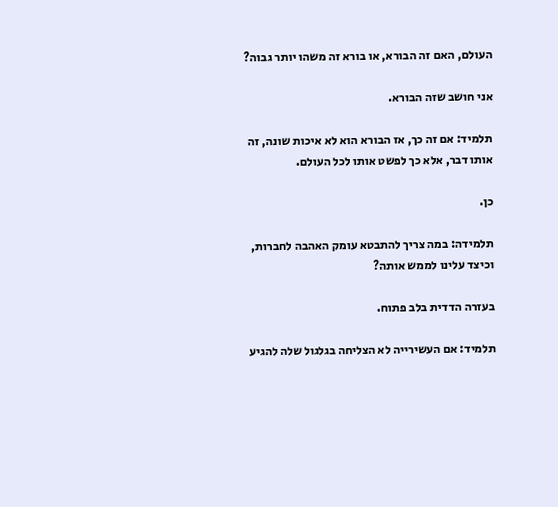העולם, האם זה הבורא, או בורא זה משהו יותר גבוה?

אני חושב שזה הבורא.

תלמיד: אם זה כך, אז הבורא הוא לא איכות שונה, זה אותו דבר, אלא כך לפשט אותו לכל העולם.

כן.

תלמידה: במה צריך להתבטא עומק האהבה לחברות, וכיצד עלינו לממש אותה?

בעזרה הדדית בלב פתוח.

תלמיד: אם העשירייה לא הצליחה בגלגול שלה להגיע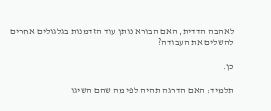לאהבה הדדית, האם הבורא נותן עוד הזדמנות בגלגולים אחרים להשלים את העבודה?

כן.

תלמיד: האם הדרגה תהיה לפי מה שהם השיגו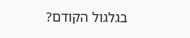בגלגול הקודם?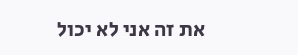את זה אני לא יכול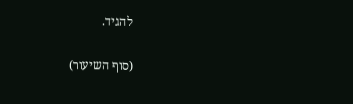להגיד.

(סוף השיעור)